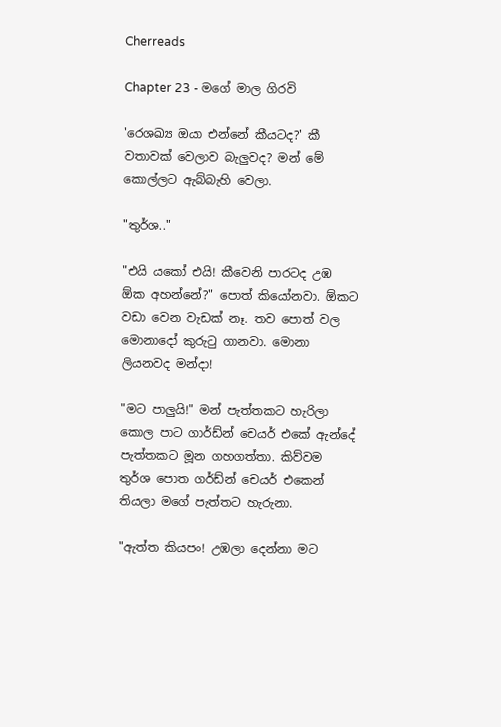Cherreads

Chapter 23 - මගේ මාල ගිරවි

'රෙශඛ්‍ය ඔයා එන්නේ කීයටද?' කී වතාවක් වෙලාව බැලුවද? මන් මේ කොල්ලට ඇබ්බැහි වෙලා.

"තුර්ශ.."

"එයි යකෝ එයි! කීවෙනි පාරටද උඹ ඕක අහන්නේ?" පොත් කියෝනවා. ඕකට වඩා වෙන වැඩක් නෑ. තව පොත් වල මොනාදෝ කුරුටු ගානවා. මොනා ලියනවද මන්දා!

"මට පාලුයි!" මන් පැත්‍තකට හැරිලා කොල පාට ගාර්ඩ්න් චෙයර් එකේ ඇන්දේ පැත්තකට මූන ගහගත්තා. කිව්වම තුර්ශ පොත ගර්ඩ්න් චෙයර් එකෙන් තියලා මගේ පැත්තට හැරුනා.

"ඇත්ත කියපං! උඹලා දෙන්නා මට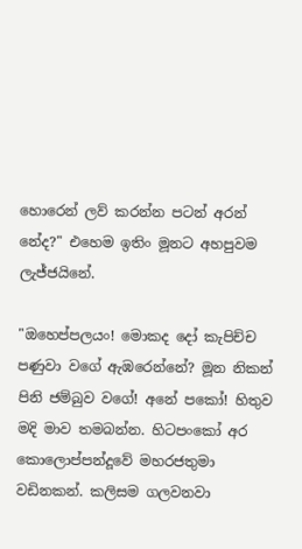හොරෙන් ලව් කරන්න පටන් අරන් නේද?" එහෙම ඉතිං මූනට අහපුවම ලැජ්ජයිනේ.

"ඔහෙප්පලයං! මොකද දෝ කැපිච්ච පණුවා වගේ ඇඹරෙන්නේ? මූන නිකන් පිනි ජම්බුව වගේ! අනේ පකෝ! හිතුව මදි මාව තමබන්න. හිටපංකෝ අර කොලොප්පන්දූවේ මහරජතුමා වඩිනකන්. කලිසම ගලවනවා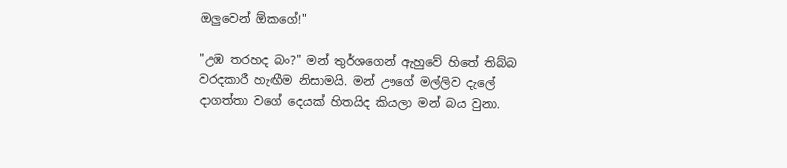ඔලුවෙන් ඕකගේ!"

"උඹ තරහද බං?" මන් තුර්ශගෙන් ඇහුවේ හිතේ තිබ්බ වරදකාරී හැඟීම නිසාමයි. මන් ඌගේ මල්ලිව දැලේ දාගත්තා වගේ දෙයක් හිතයිද කියලා මන් බය වුනා.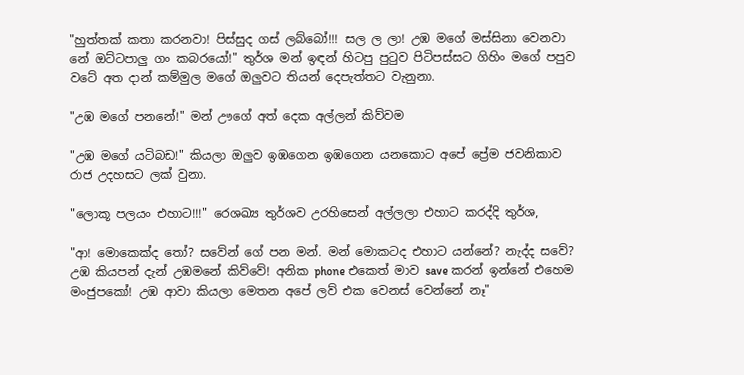"හුත්තක් කතා කරනවා! පිස්සුද ගස් ලබ්බෝ!!! සල ල ලා! උඹ මගේ මස්සිනා වෙනවා නේ ඔට්ටපාලු ගං කබරයෝ!" තුර්ශ මන් ඉඳන් හිටපු පුටුව පිටිපස්සට ගිහිං මගේ පපුව වටේ අත දාන් කම්මුල මගේ ඔලුවට තියන් දෙපැත්තට වැනුනා.

"උඹ මගේ පනනේ!" මන් ඌගේ අත් දෙක අල්ලන් කිව්වම

"උඹ මගේ යටිබඩ!" කියලා ඔලුව ඉඹගෙන ඉඹගෙන යනකොට අපේ ප්‍රේම ජවනිකාව රාජ උදහසට ලක් වුනා.

"ලොකූ පලයං එහාට!!!" රෙශඛ්‍ය තුර්ශව උරහිසෙන් අල්ලලා එහාට කරද්දි තුර්ශ,

"ආ! මොකෙක්ද තෝ? සවේන් ගේ පන මන්. මන් මොකටද එහාට යන්නේ? නැද්ද සවේ? උඹ කියපන් දැන් උඹමනේ කිව්වේ! අනික phone එකෙත් මාව save කරන් ඉන්නේ එහෙම මංජුපකෝ! උඹ ආවා කියලා මෙතන අපේ ලව් එක වෙනස් වෙන්නේ නෑ"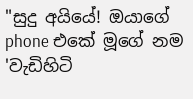"සුදු අයියේ! ඔයාගේ phone එකේ මූගේ නම 'වැඩිහිටි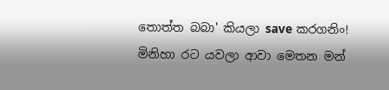තොත්ත බබා' කියලා save කරගනිං! මිනිහා රට යවලා ආවා මෙතන මන්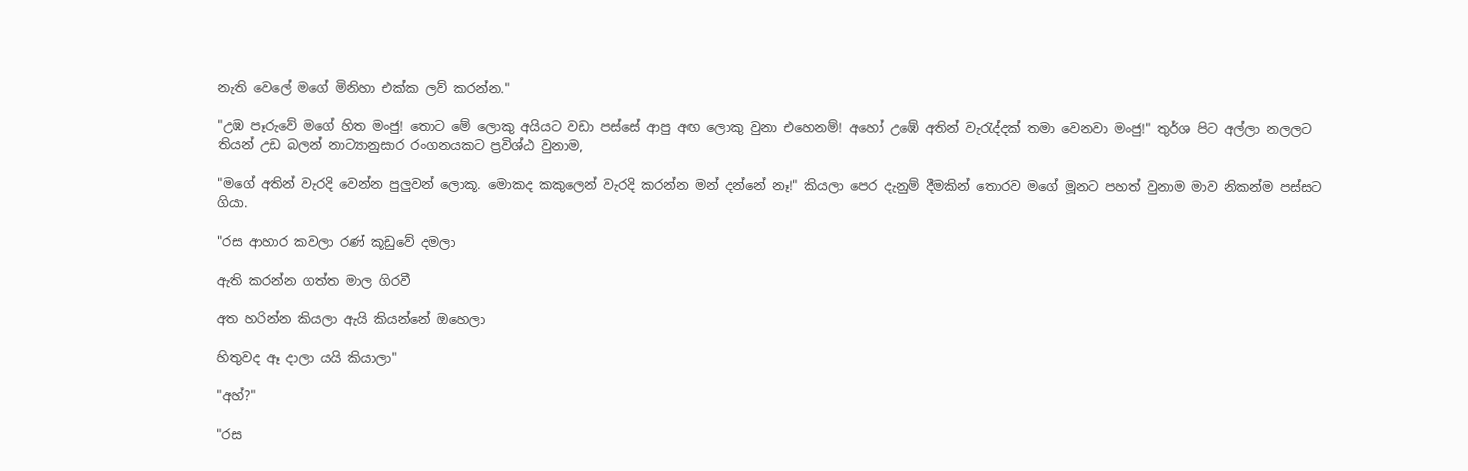නැති වෙලේ මගේ මිනිහා එක්ක ලව් කරන්න."

"උඹ පෑරුවේ මගේ හිත මංජු! තොට මේ ලොකු අයියට වඩා පස්සේ ආපු අඟ ලොකු වුනා එහෙනම්! අහෝ උඹේ අතින් වැරැද්දක් තමා වෙනවා මංජු!" තුර්ශ පිට අල්ලා නලලට තියන් උඩ බලන් නාට්‍යානුසාර රංගනයකට ප්‍රවිශ්ඨ වුනාම,

"මගේ අතින් වැරදි වෙන්න පුලුවන් ලොකූ. මොකද කකුලෙන් වැරදි කරන්න මන් දන්නේ නෑ!" කියලා පෙර දැනුම් දීමකින් තොරව මගේ මූනට පහත් වුනාම මාව නිකන්ම පස්සට ගියා.

"රස ආහාර කවලා රණ් කූඩුවේ දමලා

ඇති කරන්න ගත්ත මාල ගිරවී

අත හරින්න කියලා ඇයි කියන්නේ ඔහෙලා

හිතුවද ඈ දාලා යයි කියාලා"

"අහ්?"

"රස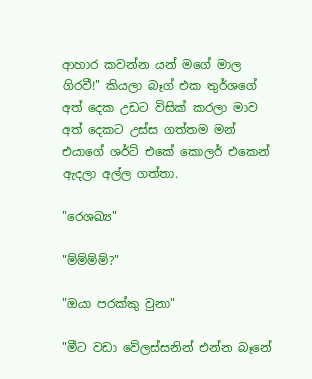ආහාර කවන්න යන් මගේ මාල ගිරවී!" කියලා බෑග් එක තුර්ශගේ අත් දෙක උඩට විසික් කරලා මාව අත් දෙකට උස්ස ගත්තම මන් එයාගේ ශර්ට් එකේ කොලර් එකෙන් ඇදලා අල්ල ගත්තා.

"රෙශඛ්‍ය"

"ම්ම්ම්ම්?"

"ඔයා පරක්කු වුනා"

"මීට වඩා වේලස්සනින් එන්න බෑනේ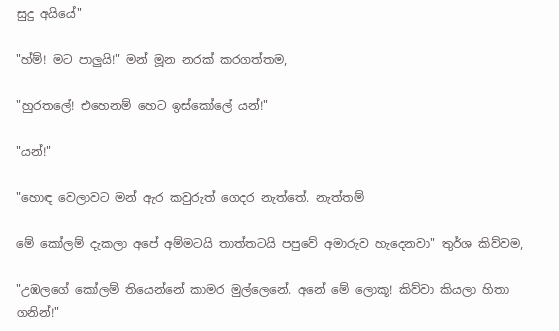සුදු අයියේ"

"හ්ම්! මට පාලුයි!" මන් මූන නරක් කරගත්තම,

"හුරතලේ! එහෙනම් හෙට ඉස්කෝලේ යන්!"

"යන්!"

"හොඳ වෙලාවට මන් ඇර කවුරුත් ගෙදර නැත්තේ. නැත්තම්

මේ කෝලම් දැකලා අපේ අම්මටයි තාත්තටයි පපුවේ අමාරුව හැදෙනවා" තුර්ශ කිව්වම,

"උඹලගේ කෝලම් තියෙන්නේ කාමර මුල්ලෙනේ. අනේ මේ ලොකූ! කිව්වා කියලා හිතා ගනින්!"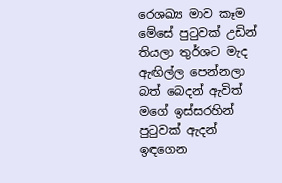රෙශඛ්‍ය මාව කෑම මේසේ පුටුවක් උඩින් තියලා තුර්ශට මැද ඇඟිල්ල පෙන්නලා බත් බෙදන් ඇවිත් මගේ ඉස්සරහින් පුටුවක් ඇදන් ඉඳගෙන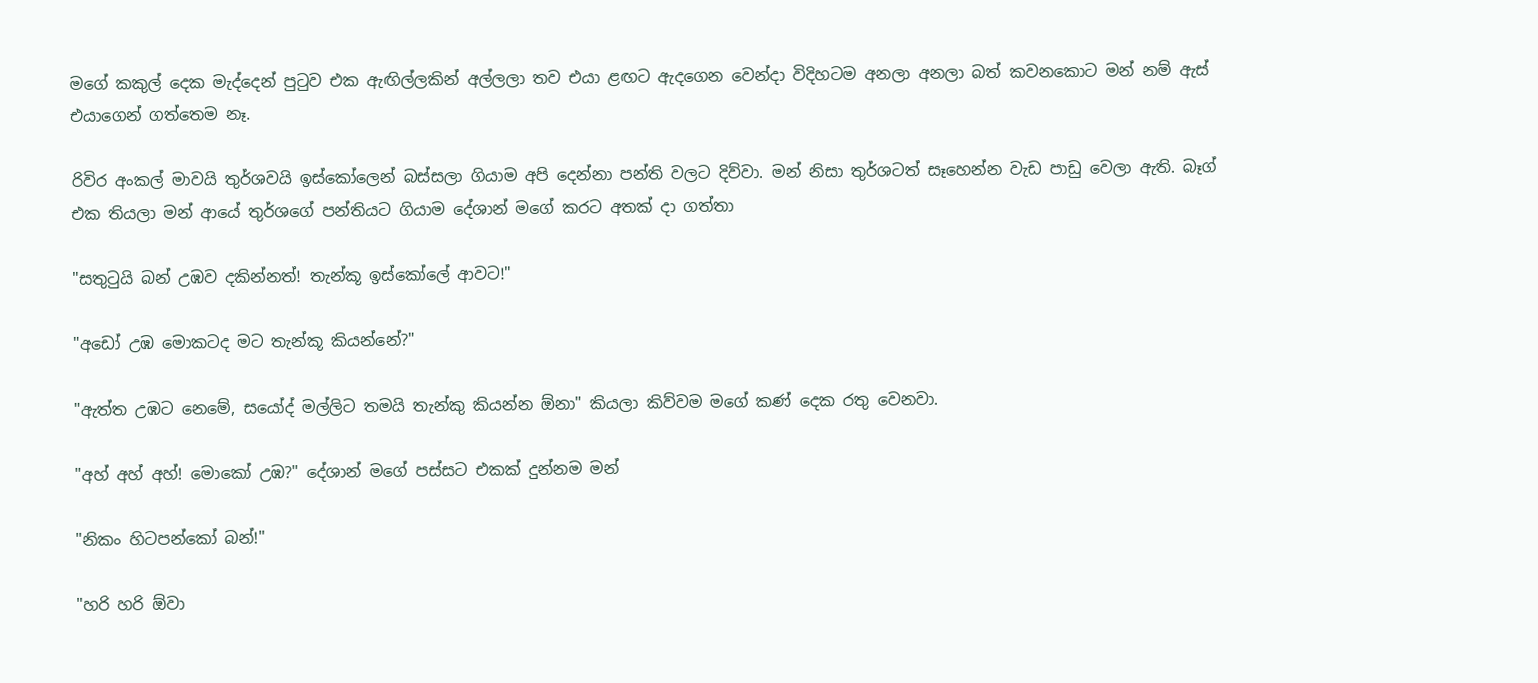මගේ කකුල් දෙක මැද්දෙන් පුටුව එක ඇඟිල්ලකින් අල්ලලා තව එයා ළඟට ඇදගෙන වෙන්දා විදිහටම අනලා අනලා බත් කවනකොට මන් නම් ඇස් එයාගෙන් ගත්තෙම නෑ.

රිවිර අංකල් මාවයි තුර්ශවයි ඉස්කෝලෙන් බස්සලා ගියාම අපි දෙන්නා පන්ති වලට දිව්වා. මන් නිසා තුර්ශටත් සෑහෙන්න වැඩ පාඩු වෙලා ඇති. බෑග් එක තියලා මන් ආයේ තුර්ශගේ පන්තියට ගියාම දේශාන් මගේ කරට අතක් දා ගත්තා

"සතුටුයි බන් උඹව දකින්නත්! තැන්කූ ඉස්කෝලේ ආවට!"

"අඩෝ උඹ මොකටද මට තැන්කූ කියන්නේ?"

"ඇත්ත උඹට නෙමේ, සයෝද් මල්ලිට තමයි තැන්කු කියන්න ඕනා" කියලා කිව්වම මගේ කණ් දෙක රතු වෙනවා.

"අහ් අහ් අහ්! මොකෝ උඹ?" දේශාන් මගේ පස්සට එකක් දුන්නම මන්

"නිකං හිටපන්කෝ බන්!"

"හරි හරි ඕවා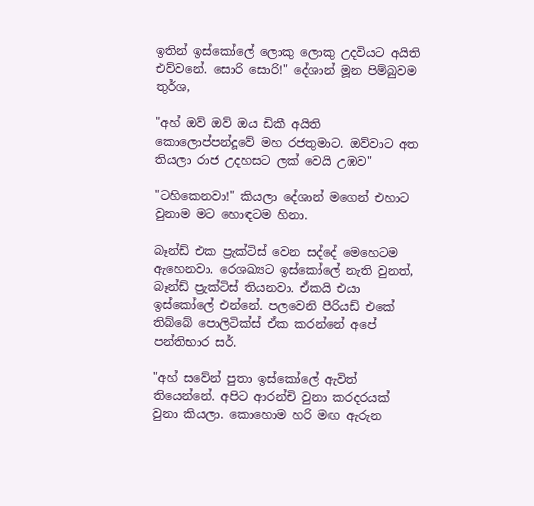ඉතින් ඉස්කෝලේ ලොකු ලොකු උදවියට අයිති එව්වනේ. සොරි සොරි!" දේශාන් මූන පිම්බුවම තුර්ශ,

"අහ් ඔව් ඔව් ඔය ඩිකී අයිති කොලොප්පන්දූවේ මහ රජතුමාට. ඔව්වාට අත තියලා රාජ උදහසට ලක් වෙයි උඹව"

"ටහිකෙනවා!" කියලා දේශාන් මගෙන් එහාට වුනාම මට හොඳටම හිනා.

බෑන්ඩ් එක ප්‍රැක්ටිස් වෙන සද්දේ මෙහෙටම ඇහෙනවා. රෙශඛ්‍යට ඉස්කෝලේ නැති වුනත්, බෑන්ඩ් ප්‍රැක්ටිස් තියනවා. ඒකයි එයා ඉස්කෝලේ එන්නේ. පලවෙනි පීරියඩ් එකේ තිබ්බේ පොලිටික්ස් ඒක කරන්නේ අපේ පන්තිභාර සර්.

"අහ් සවේන් පුතා ඉස්කෝලේ ඇවිත් තියෙන්නේ. අපිට ආරන්චි වුනා කරදරයක් වුනා කියලා. කොහොම හරි මඟ ඇරුන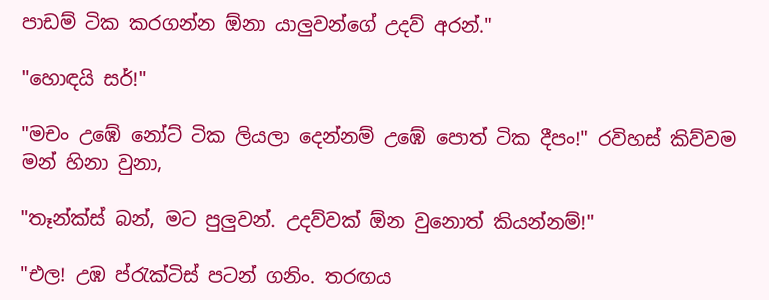පාඩම් ටික කරගන්න ඕනා යාලුවන්ගේ උදව් අරන්."

"හොඳයි සර්!"

"මචං උඹේ නෝට් ටික ලියලා දෙන්නම් උඹේ පොත් ටික දීපං!" රවිහස් කිව්වම මන් හිනා වුනා,

"තෑන්ක්ස් බන්, මට පුලුවන්. උදව්වක් ඕන වුනොත් කියන්නම්!"

"එල! උඹ ප්රැක්ටිස් පටන් ගනිං. තරඟය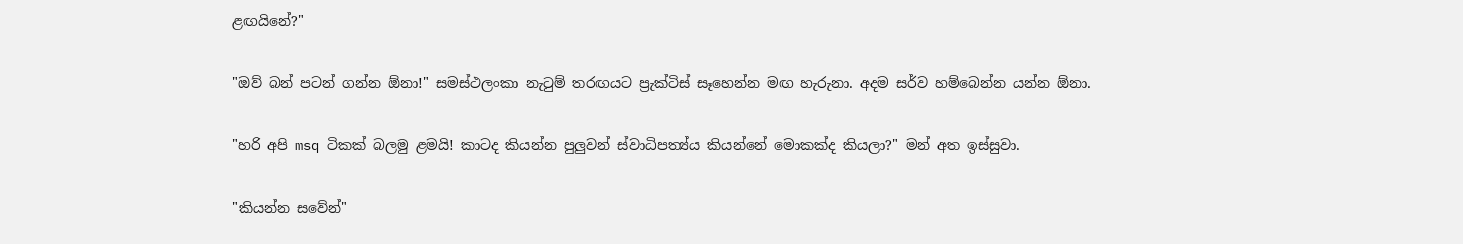ළඟයිනේ?"

"ඔව් බන් පටන් ගන්න ඕනා!" සමස්ථලංකා නැටුම් තරඟයට ප්‍රැක්ටිස් සෑහෙන්න මඟ හැරුනා. අදම සර්ව හම්බෙන්න යන්න ඕනා.

"හරි අපි msq ටිකක් බලමු ළමයි! කාටද කියන්න පුලුවන් ස්වාධිපත්‍ය්ය කියන්නේ මොකක්ද කියලා?" මන් අත ඉස්සුවා.

"කියන්න සවේන්"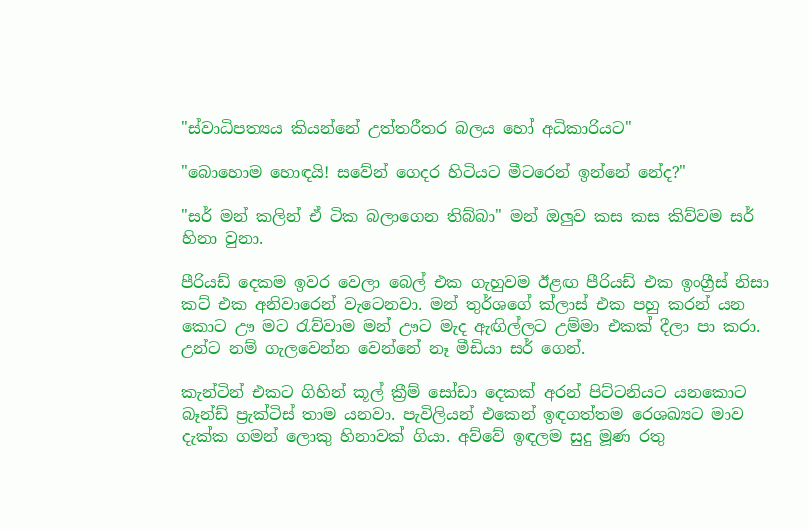"ස්වාධිපත්‍යය කියන්නේ උත්තරීතර බලය හෝ අධිකාරියට"

"බොහොම හොඳයි! සවේන් ගෙදර හිටියට මීටරෙන් ඉන්නේ නේද?"

"සර් මන් කලින් ඒ ටික බලාගෙන තිබ්බා" මන් ඔලුව කස කස කිව්වම සර් හිනා වුනා.

පීරියඩ් දෙකම ඉවර වෙලා බෙල් එක ගැහුවම ඊළඟ පීරියඩ් එක ඉංග්‍රීස් නිසා කට් එක අනිවාරෙන් වැටෙනවා. මන් තුර්ශගේ ක්ලාස් එක පහු කරන් යන කොට ඌ මට රැව්වාම මන් ඌට මැද ඇඟිල්ලට උම්මා එකක් දීලා පා කරා. උන්ට නම් ගැලවෙන්න වෙන්නේ නෑ මීඩියා සර් ගෙන්.

කැන්ටින් එකට ගිහින් කූල් ක්‍රීම් සෝඩා දෙකක් අරන් පිට්ටනියට යනකොට බෑන්ඩ් ප්‍රැක්ටිස් තාම යනවා. පැවිලියන් එකෙන් ඉඳගත්තම රෙශඛ්‍යට මාව දැක්ක ගමන් ලොකු හිනාවක් ගියා. අව්වේ ඉඳලම සුදු මූණ රතු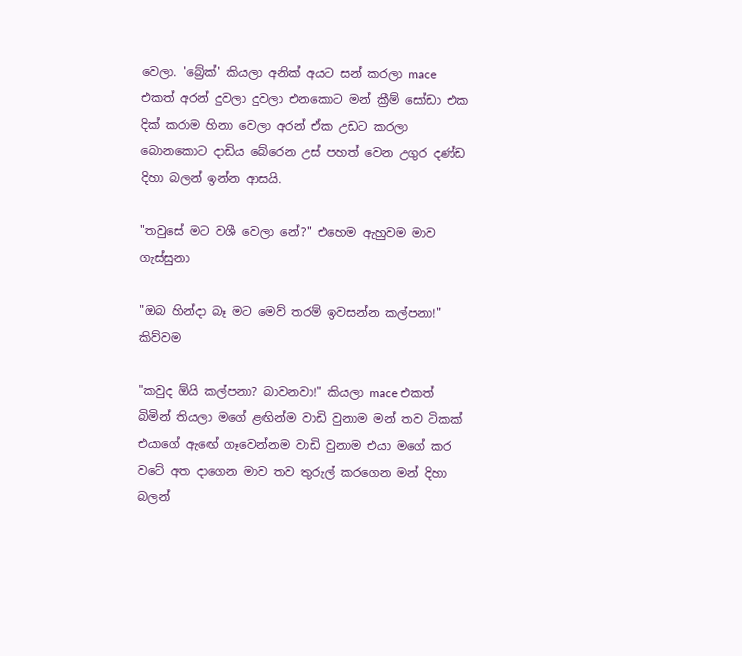වෙලා. 'බ්‍රේක්' කියලා අනික් අයට සන් කරලා mace එකත් අරන් දුවලා දුවලා එනකොට මන් ක්‍රීම් සෝඩා එක දික් කරාම හිනා වෙලා අරන් ඒක උඩට කරලා බොනකොට දාඩිය බේරෙන උස් පහත් වෙන උගුර දණ්ඩ දිහා බලන් ඉන්න ආසයි.

"තවුසේ මට වශී වෙලා නේ?" එහෙම ඇහුවම මාව ගැස්සුනා

"ඔබ හින්දා බෑ මට මෙව් තරම් ඉවසන්න කල්පනා!" කිව්වම

"කවුද ඕයි කල්පනා? බාවනවා!" කියලා mace එකත් බිමින් තියලා මගේ ළඟින්ම වාඩි වුනාම මන් තව ටිකක් එයාගේ ඇඟේ ගෑවෙන්නම වාඩි වුනාම එයා මගේ කර වටේ අත දාගෙන මාව තව තුරුල් කරගෙන මන් දිහා බලන්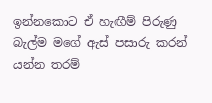ඉන්නකොට ඒ හැඟීම් පිරුණු බැල්ම මගේ ඇස් පසාරු කරන් යන්න තරම්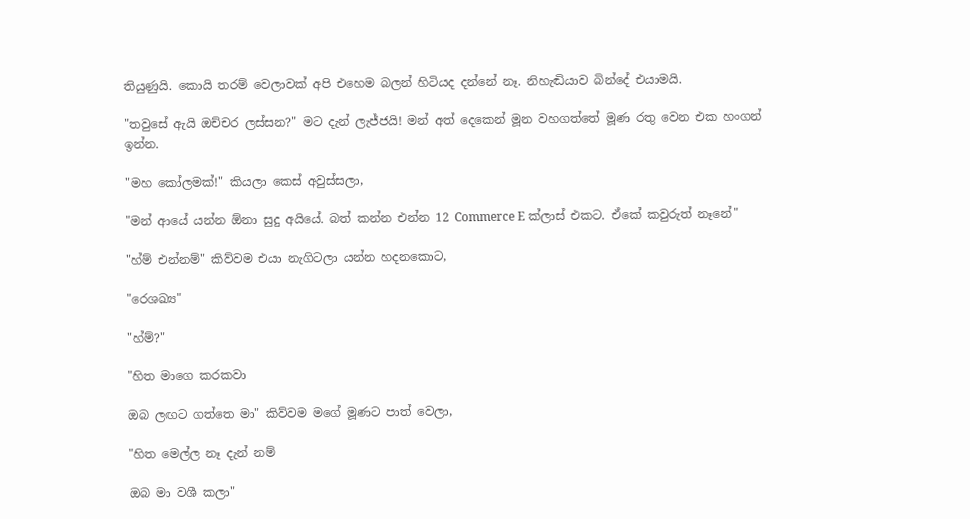තියුණුයි. කොයි තරම් වෙලාවක් අපි එහෙම බලන් හිටියද දන්නේ නෑ. නිහැඬියාව බින්දේ එයාමයි.

"තවුසේ ඇයි ඔච්චර ලස්සන?" මට දැන් ලැජ්ජයි! මන් අත් දෙකෙන් මූන වහගත්තේ මූණ රතු වෙන එක හංගන් ඉන්න.

"මහ කෝලමක්!" කියලා කෙස් අවුස්සලා,

"මන් ආයේ යන්න ඕනා සුදු අයියේ. බත් කන්න එන්න 12 Commerce E ක්ලාස් එකට. ඒකේ කවුරුත් නෑනේ"

"හ්ම් එන්නම්" කිව්වම එයා නැගිටලා යන්න හදනකොට,

"රෙශඛ්‍ය"

"හ්ම්?"

"හිත මාගෙ කරකවා

ඔබ ලඟට ගත්තෙ මා" කිව්වම මගේ මූණට පාත් වෙලා,

"හිත මෙල්ල නෑ දැන් නම්

ඔබ මා වශී කලා"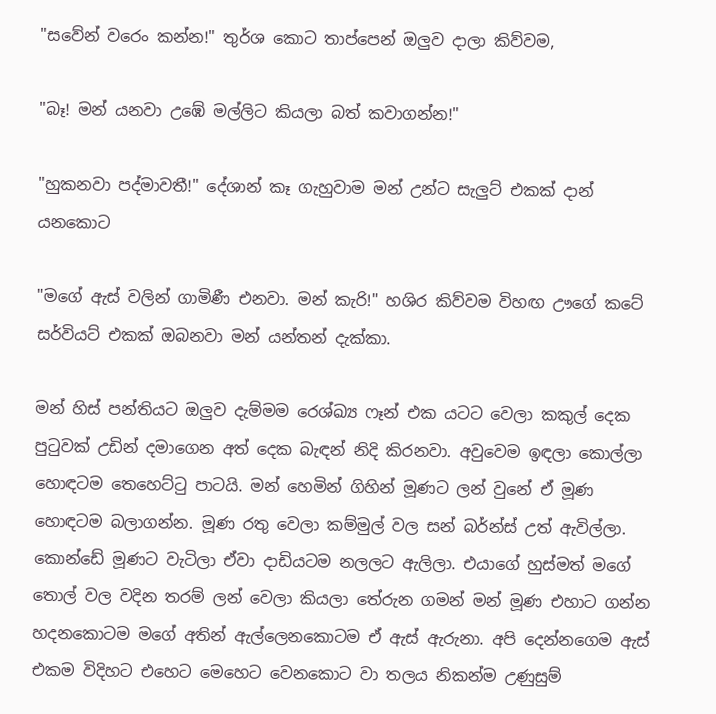"සවේන් වරෙං කන්න!" තුර්ශ කොට තාප්පෙන් ඔලුව දාලා කිව්වම,

"බෑ! මන් යනවා උඹේ මල්ලිට කියලා බත් කවාගන්න!"

"හුකනවා පද්මාවතී!" දේශාන් කෑ ගැහුවාම මන් උන්ට සැලුට් එකක් දාන් යනකොට

"මගේ ඇස් වලින් ගාමිණී එනවා. මන් කැරි!" හශිර කිව්වම විහඟ ඌගේ කටේ සර්වියට් එකක් ඔබනවා මන් යන්තන් දැක්කා.

මන් හිස් පන්තියට ඔලුව දැම්මම රෙශ්ඛ්‍ය ෆෑන් එක යටට වෙලා කකුල් දෙක පුටුවක් උඩින් දමාගෙන අත් දෙක බැඳන් නිදි කිරනවා. අවුවෙම ඉඳලා කොල්ලා හොඳටම තෙහෙට්ටු පාටයි. මන් හෙමින් ගිහින් මූණට ලන් වුනේ ඒ මූණ හොඳටම බලාගන්න. මූණ රතු වෙලා කම්මුල් වල සන් බර්න්ස් උත් ඇවිල්ලා. කොන්ඩේ මූණට වැටිලා ඒවා දාඩියටම නලලට ඇලිලා. එයාගේ හුස්මත් මගේ තොල් වල වදින තරම් ලන් වෙලා කියලා තේරුන ගමන් මන් මූණ එහාට ගන්න හදනකොටම මගේ අතින් ඇල්ලෙනකොටම ඒ ඇස් ඇරුනා. අපි දෙන්නගෙම ඇස් එකම විදිහට එහෙට මෙහෙට වෙනකොට වා තලය නිකන්ම උණුසුම්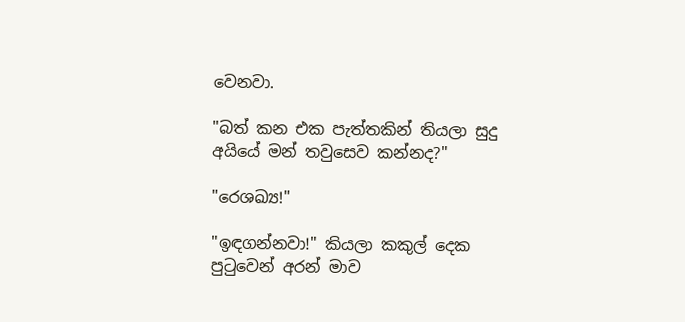වෙනවා.

"බත් කන එක පැත්තකින් තියලා සුදු අයියේ මන් තවුසෙව කන්නද?"

"රෙශඛ්‍ය!"

"ඉඳගන්නවා!" කියලා කකුල් දෙක පුටුවෙන් අරන් මාව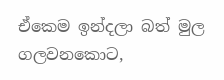ඒකෙම ඉන්දලා බත් මුල ගලවනකොට,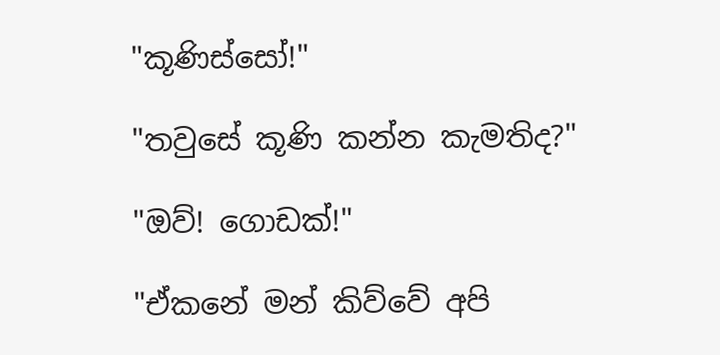"කූණිස්සෝ!"

"තවුසේ කූණි කන්න කැමතිද?"

"ඔව්! ගොඩක්!"

"ඒකනේ මන් කිව්වේ අපි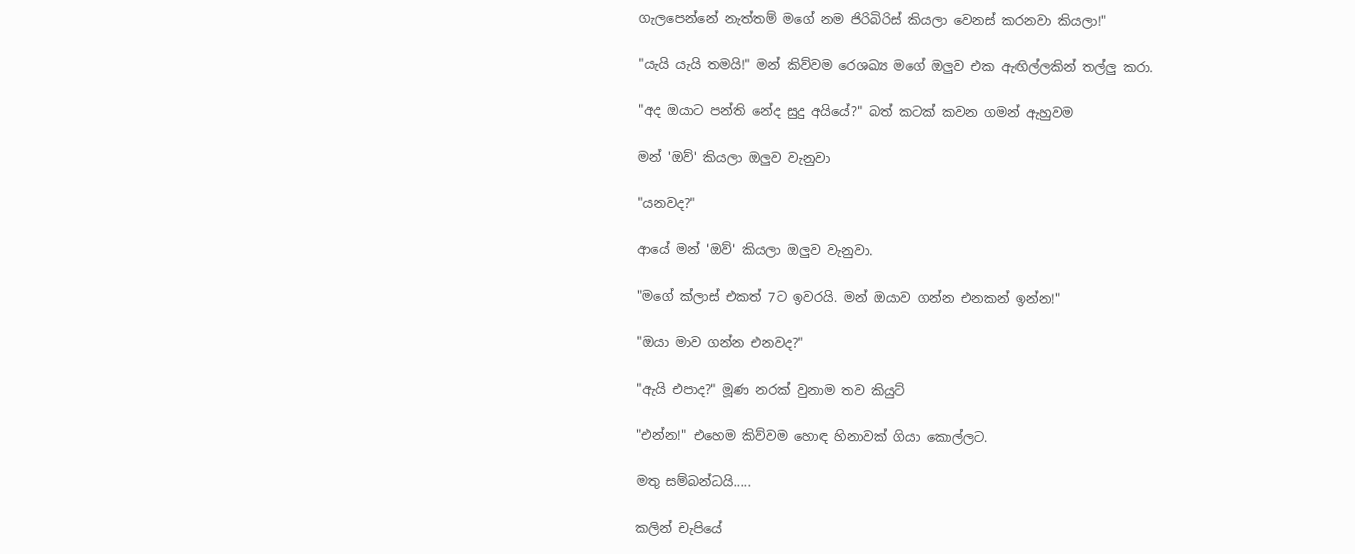ගැලපෙන්නේ නැත්තම් මගේ නම ජිරිබිරිස් කියලා වෙනස් කරනවා කියලා!"

"යැයි යැයි තමයි!" මන් කිව්වම රෙශඛ්‍ය මගේ ඔලුව එක ඇඟිල්ලකින් තල්ලු කරා.

"අද ඔයාට පන්ති නේද සුදු අයියේ?" බත් කටක් කවන ගමන් ඇහුවම

මන් 'ඔව්' කියලා ඔලුව වැනුවා

"යනවද?"

ආයේ මන් 'ඔව්' කියලා ඔලුව වැනුවා.

"මගේ ක්ලාස් එකත් 7ට ඉවරයි. මන් ඔයාව ගන්න එනකන් ඉන්න!"

"ඔයා මාව ගන්න එනවද?"

"ඇයි එපාද?" මූණ නරක් වුනාම තව කියුට්

"එන්න!" එහෙම කිව්වම හොඳ හිනාවක් ගියා කොල්ලට.

මතු සම්බන්ධයි.....

කලින් චැපියේ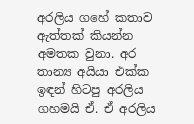අරලිය ගහේ කතාව ඇත්තක් කියන්න අමතක වුනා. අර තාන්‍ය අයියා එක්ක ඉඳන් හිටපු අරලිය ගහමයි ඒ. ඒ අරලිය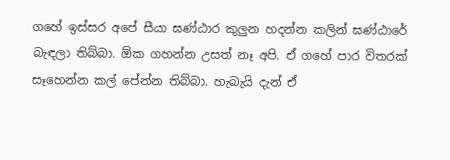ගහේ ඉස්සර අපේ සීයා ඝණ්ඨාර කුලුන හදන්න කලින් ඝණ්ඨාරේ බැඳලා තිබ්බා. ඕක ගහන්න උසත් නෑ අපි. ඒ ගහේ පාර විතරක් සෑහෙන්න කල් පේන්න තිබ්බා. හැබැයි දැන් ඒ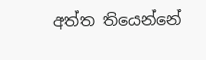අත්ත තියෙන්නේ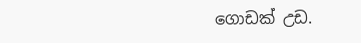ගොඩක් උඩ.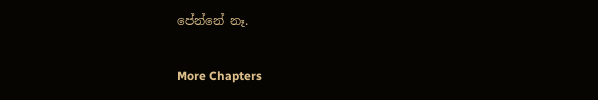පේන්නේ නෑ.

More Chapters